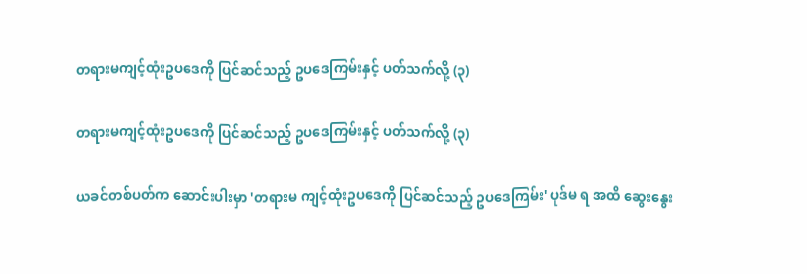တရားမကျင့်ထုံးဥပဒေကို ပြင်ဆင်သည့် ဥပဒေကြမ်းနှင့် ပတ်သက်လို့ (၃)

တရားမကျင့်ထုံးဥပဒေကို ပြင်ဆင်သည့် ဥပဒေကြမ်းနှင့် ပတ်သက်လို့ (၃)

ယခင်တစ်ပတ်က ဆောင်းပါးမှာ 'တရားမ ကျင့်ထုံးဥပဒေကို ပြင်ဆင်သည့် ဥပဒေကြမ်း' ပုဒ်မ ရ အထိ ဆွေးနွေး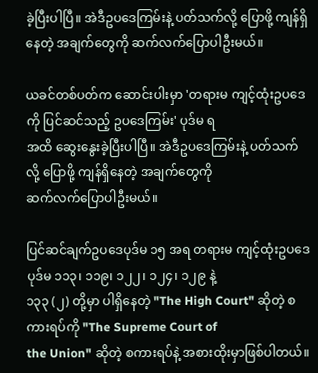ခဲ့ပြီးပါပြီ။ အဲဒီဥပဒေကြမ်းနဲ့ ပတ်သက်လို့ ပြောဖို့ ကျန်ရှိနေတဲ့ အချက်တွေကို ဆက်လက်ပြောပါဦးမယ်။

ယခင်တစ်ပတ်က ဆောင်းပါးမှာ 'တရားမ ကျင့်ထုံးဥပဒေကို ပြင်ဆင်သည့် ဥပဒေကြမ်း' ပုဒ်မ ရ
အထိ ဆွေးနွေးခဲ့ပြီးပါပြီ။ အဲဒီဥပဒေကြမ်းနဲ့ ပတ်သက်လို့ ပြောဖို့ ကျန်ရှိနေတဲ့ အချက်တွေကို
ဆက်လက်ပြောပါဦးမယ်။

ပြင်ဆင်ချက်ဥပဒေပုဒ်မ ၁၅ အရ တရားမ ကျင့်ထုံးဥပဒေ ပုဒ်မ ၁၁၃၊ ၁၁၉၊ ၁၂၂၊ ၁၂၄၊ ၁၂၉ နဲ့
၁၃၃ (၂) တို့မှာ ပါရှိနေတဲ့ "The High Court" ဆိုတဲ့ စကားရပ်ကို "The Supreme Court of
the Union" ဆိုတဲ့ စကားရပ်နဲ့ အစားထိုးမှာဖြစ်ပါတယ်။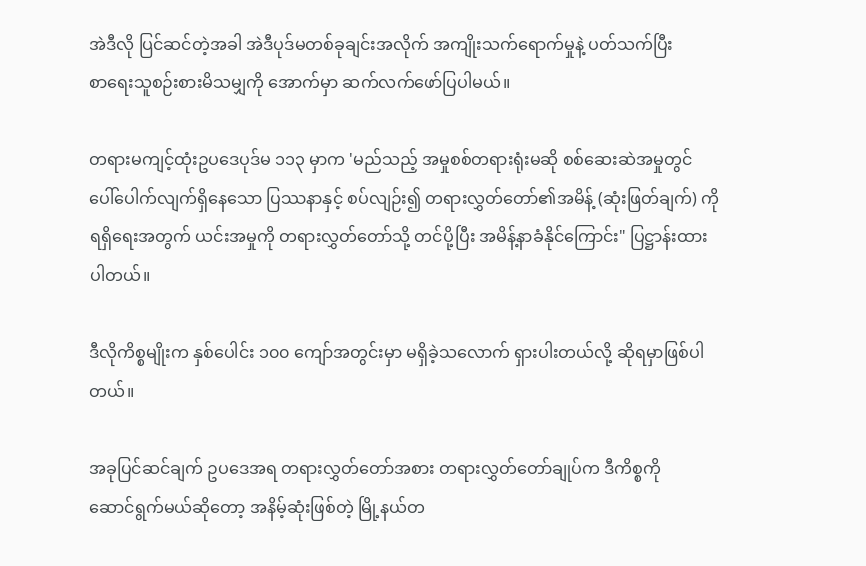အဲဒီလို ပြင်ဆင်တဲ့အခါ အဲဒီပုဒ်မတစ်ခုချင်းအလိုက် အကျိုးသက်ရောက်မှုနဲ့ ပတ်သက်ပြီး
စာရေးသူစဉ်းစားမိသမျှကို အောက်မှာ ဆက်လက်ဖော်ပြပါမယ်။

တရားမကျင့်ထုံးဥပဒေပုဒ်မ ၁၁၃ မှာက 'မည်သည့် အမှုစစ်တရားရုံးမဆို စစ်ဆေးဆဲအမှုတွင်
ပေါ်ပေါက်လျက်ရှိနေသော ပြဿနာနှင့် စပ်လျဉ်း၍ တရားလွှတ်တော်၏အမိန့် (ဆုံးဖြတ်ချက်) ကို
ရရှိရေးအတွက် ယင်းအမှုကို တရားလွှတ်တော်သို့ တင်ပို့ပြီး အမိန့်နာခံနိုင်ကြောင်း" ပြဋ္ဌာန်းထား
ပါတယ်။

ဒီလိုကိစ္စမျိုးက နှစ်ပေါင်း ၁၀၀ ကျော်အတွင်းမှာ မရှိခဲ့သလောက် ရှားပါးတယ်လို့ ဆိုရမှာဖြစ်ပါ
တယ်။

အခုပြင်ဆင်ချက် ဥပဒေအရ တရားလွှတ်တော်အစား တရားလွှတ်တော်ချုပ်က ဒီကိစ္စကို
ဆောင်ရွက်မယ်ဆိုတော့ အနိမ့်ဆုံးဖြစ်တဲ့ မြို့နယ်တ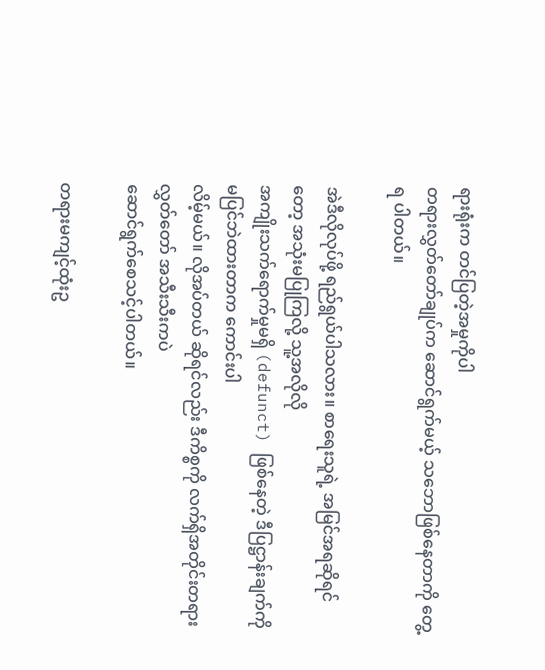ရားရုံးက တင်ပြတဲ့အမှုကိုပါ
တရားလွှတ်တော်ချုပ်က ဆောင်ရွက်မယ့် သဘောဖြစ်နေတာကို တွေ့ရ ပါတယ်။

အဲဒီလိုလုပ်ဖို့ ရည်ရွယ်ပါသလား။ စာရေးသူရဲ့ အမြင်အရဆိုရင်တော့ အသုံးမပြုကြလို့ သူ့အလိုလို
အကျိုးသက်ရောက်မှုမရှိ (defunct) ဖြစ်နေတဲ့ ဒီပြဋ္ဌာန်းချက်ကို မပြင်ဘဲထားတာက ကောင်းပါ
လိမ့်မယ်။ လိုအပ်တယ် ဆိုရင်လည်း ဒီကိစ္စကို လက်ရှိအတိုင်းတရား လွှတ်တော် အသီးသီးကပဲ
ဆောင်ရွက်စေသင့်ပါတယ်။

တရားမကျင့်ထုံးဥ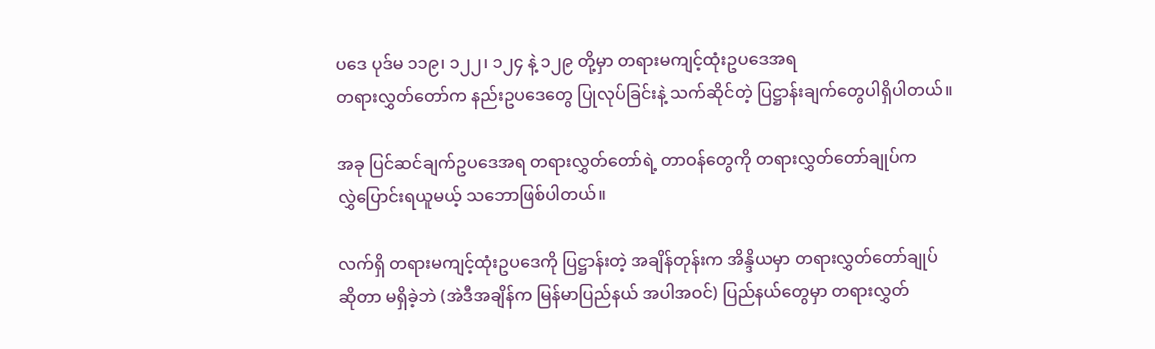ပဒေ ပုဒ်မ ၁၁၉၊ ၁၂၂၊ ၁၂၄ နဲ့ ၁၂၉ တို့မှာ တရားမကျင့်ထုံးဥပဒေအရ
တရားလွှတ်တော်က နည်းဥပဒေတွေ ပြုလုပ်ခြင်းနဲ့ သက်ဆိုင်တဲ့ ပြဋ္ဌာန်းချက်တွေပါရှိပါတယ်။

အခု ပြင်ဆင်ချက်ဥပဒေအရ တရားလွှတ်တော်ရဲ့ တာဝန်တွေကို တရားလွှတ်တော်ချုပ်က
လွှဲပြောင်းရယူမယ့် သဘောဖြစ်ပါတယ်။

လက်ရှိ တရားမကျင့်ထုံးဥပဒေကို ပြဋ္ဌာန်းတဲ့ အချိန်တုန်းက အိန္ဒိယမှာ တရားလွှတ်တော်ချုပ်
ဆိုတာ မရှိခဲ့ဘဲ (အဲဒီအချိန်က မြန်မာပြည်နယ် အပါအဝင်) ပြည်နယ်တွေမှာ တရားလွှတ်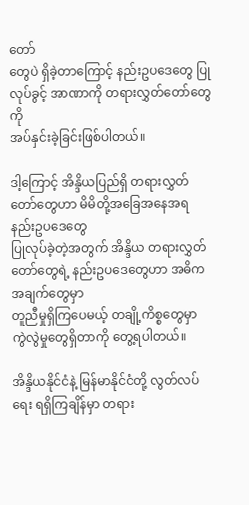တော်
တွေပဲ ရှိခဲ့တာကြောင့် နည်းဥပဒေတွေ ပြုလုပ်ခွင့် အာဏာကို တရားလွှတ်တော်တွေကို
အပ်နှင်းခဲ့ခြင်းဖြစ်ပါတယ်။

ဒါ့ကြောင့် အိန္ဒိယပြည်ရှိ တရားလွှတ်တော်တွေဟာ မိမိတို့အခြေအနေအရ နည်းဥပဒေတွေ
ပြုလုပ်ခဲ့တဲ့အတွက် အိန္ဒိယ တရားလွှတ်တော်တွေရဲ့ နည်းဥပဒေတွေဟာ အဓိကအချက်တွေမှာ
တူညီမှုရှိကြပေမယ့် တချို့ကိစ္စတွေမှာ ကွဲလွဲမှုတွေရှိတာကို တွေ့ရပါတယ်။

အိန္ဒိယနိုင်ငံနဲ့ မြန်မာနိုင်ငံတို့ လွတ်လပ်ရေး ရရှိကြချိန်မှာ တရား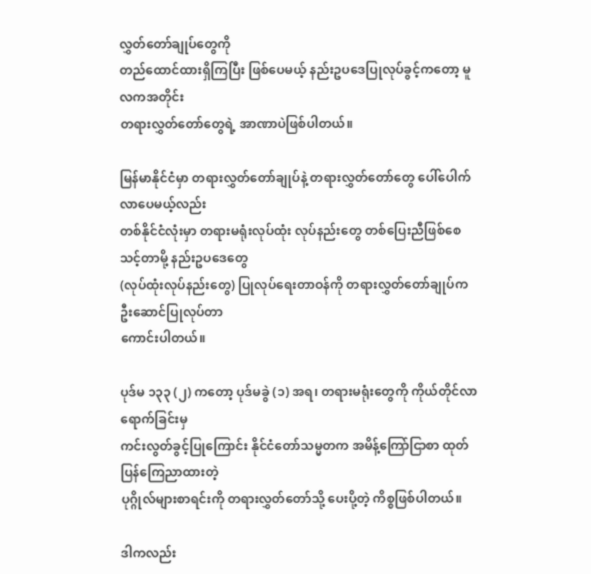လွှတ်တော်ချုပ်တွေကို
တည်ထောင်ထားရှိကြပြီး ဖြစ်ပေမယ့် နည်းဥပဒေပြုလုပ်ခွင့်ကတော့ မူလကအတိုင်း
တရားလွှတ်တော်တွေရဲ့ အာဏာပဲဖြစ်ပါတယ်။

မြန်မာနိုင်ငံမှာ တရားလွှတ်တော်ချုပ်နဲ့ တရားလွှတ်တော်တွေ ပေါ်ပေါက်လာပေမယ့်လည်း
တစ်နိုင်ငံလုံးမှာ တရားမရုံးလုပ်ထုံး လုပ်နည်းတွေ တစ်ပြေးညီဖြစ်စေသင့်တာမို့ နည်းဥပဒေတွေ
(လုပ်ထုံးလုပ်နည်းတွေ) ပြုလုပ်ရေးတာဝန်ကို တရားလွှတ်တော်ချုပ်က ဦးဆောင်ပြုလုပ်တာ
ကောင်းပါတယ်။

ပုဒ်မ ၁၃၃ (၂) ကတော့ ပုဒ်မခွဲ (၁) အရ၊ တရားမရုံးတွေကို ကိုယ်တိုင်လာရောက်ခြင်းမှ
ကင်းလွတ်ခွင့်ပြုကြောင်း နိုင်ငံတော်သမ္မတက အမိန့်ကြော်ငြာစာ ထုတ်ပြန်ကြေညာထားတဲ့
ပုဂ္ဂိုလ်များစာရင်းကို တရားလွှတ်တော်သို့ ပေးပို့တဲ့ ကိစ္စဖြစ်ပါတယ်။

ဒါကလည်း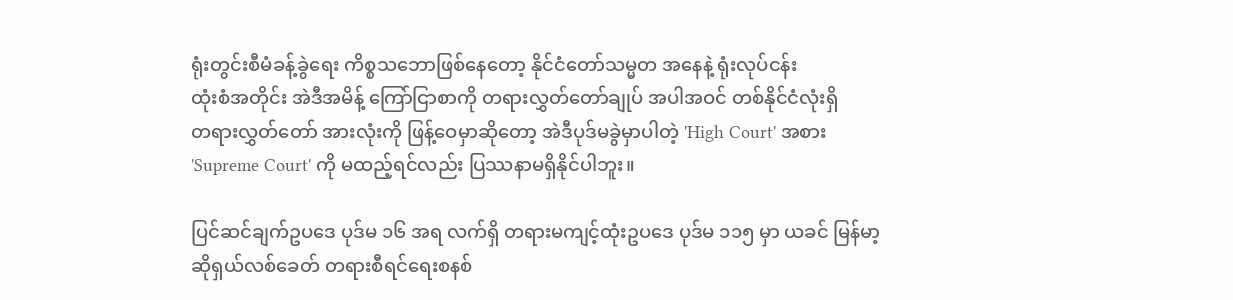ရုံးတွင်းစီမံခန့်ခွဲရေး ကိစ္စသဘောဖြစ်နေတော့ နိုင်ငံတော်သမ္မတ အနေနဲ့ ရုံးလုပ်ငန်း
ထုံးစံအတိုင်း အဲဒီအမိန့် ကြော်ငြာစာကို တရားလွှတ်တော်ချုပ် အပါအဝင် တစ်နိုင်ငံလုံးရှိ
တရားလွှတ်တော် အားလုံးကို ဖြန့်ဝေမှာဆိုတော့ အဲဒီပုဒ်မခွဲမှာပါတဲ့ 'High Court' အစား
'Supreme Court' ကို မထည့်ရင်လည်း ပြဿနာမရှိနိုင်ပါဘူး။

ပြင်ဆင်ချက်ဥပဒေ ပုဒ်မ ၁၆ အရ လက်ရှိ တရားမကျင့်ထုံးဥပဒေ ပုဒ်မ ၁၁၅ မှာ ယခင် မြန်မာ့
ဆိုရှယ်လစ်ခေတ် တရားစီရင်ရေးစနစ်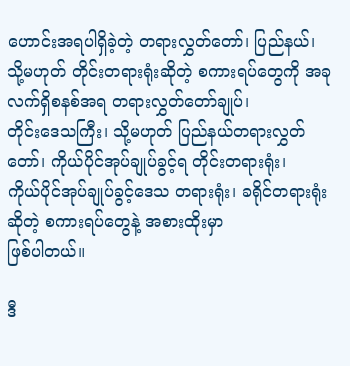ဟောင်းအရပါရှိခဲ့တဲ့ တရားလွှတ်တော်၊ ပြည်နယ်၊
သို့မဟုတ် တိုင်းတရားရုံးဆိုတဲ့ စကားရပ်တွေကို အခုလက်ရှိစနစ်အရ တရားလွှတ်တော်ချုပ်၊
တိုင်းဒေသကြီး၊ သို့မဟုတ် ပြည်နယ်တရားလွှတ်တော်၊ ကိုယ်ပိုင်အုပ်ချုပ်ခွင့်ရ တိုင်းတရားရုံး၊
ကိုယ်ပိုင်အုပ်ချုပ်ခွင့်ဒေသ တရားရုံး၊ ခရိုင်တရားရုံးဆိုတဲ့ စကားရပ်တွေနဲ့ အစားထိုးမှာ
ဖြစ်ပါတယ်။

ဒီ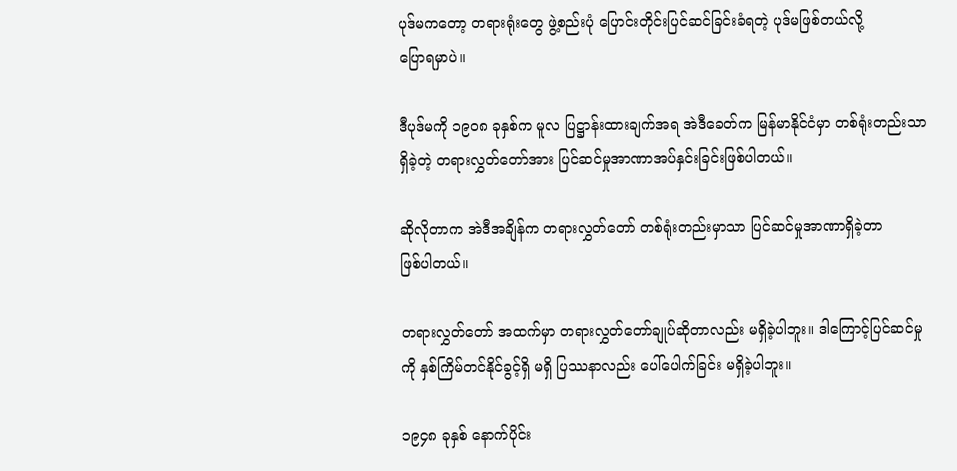ပုဒ်မကတော့ တရားရုံးတွေ ဖွဲ့စည်းပုံ ပြောင်းတိုင်းပြင်ဆင်ခြင်းခံရတဲ့ ပုဒ်မဖြစ်တယ်လို့
ပြောရမှာပဲ။

ဒီပုဒ်မကို ၁၉၀၈ ခုနှစ်က မူလ ပြဋ္ဌာန်းထားချက်အရ အဲဒီခေတ်က မြန်မာနိုင်ငံမှာ တစ်ရုံးတည်းသာ
ရှိခဲ့တဲ့ တရားလွှတ်တော်အား ပြင်ဆင်မှုအာဏာအပ်နှင်းခြင်းဖြစ်ပါတယ်။

ဆိုလိုတာက အဲဒီအချိန်က တရားလွှတ်တော် တစ်ရုံးတည်းမှာသာ ပြင်ဆင်မှုအာဏာရှိခဲ့တာ
ဖြစ်ပါတယ်။

တရားလွှတ်တော် အထက်မှာ တရားလွှတ်တော်ချုပ်ဆိုတာလည်း မရှိခဲ့ပါဘူး။ ဒါကြောင့်ပြင်ဆင်မှု
ကို နှစ်ကြိမ်တင်နိုင်ခွင့်ရှိ မရှိ ပြဿနာလည်း ပေါ်ပေါက်ခြင်း မရှိခဲ့ပါဘူး။

၁၉၄၈ ခုနှစ် နောက်ပိုင်း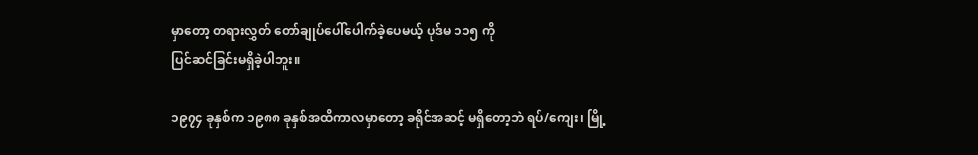မှာတော့ တရားလွှတ် တော်ချုပ်ပေါ်ပေါက်ခဲ့ပေမယ့် ပုဒ်မ ၁၁၅ ကို
ပြင်ဆင်ခြင်းမရှိခဲ့ပါဘူး။

၁၉၇၄ ခုနှစ်က ၁၉၈၈ ခုနှစ်အထိကာလမှာတော့ ခရိုင်အဆင့် မရှိတော့ဘဲ ရပ်/ကျေး၊ မြို့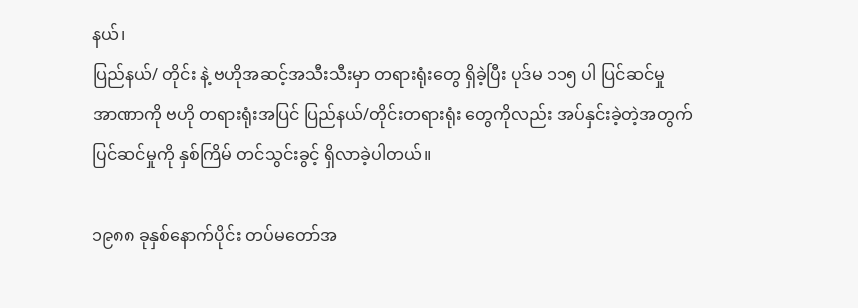နယ်၊
ပြည်နယ်/ တိုင်း နဲ့ ဗဟိုအဆင့်အသီးသီးမှာ တရားရုံးတွေ ရှိခဲ့ပြီး ပုဒ်မ ၁၁၅ ပါ ပြင်ဆင်မှု
အာဏာကို ဗဟို တရားရုံးအပြင် ပြည်နယ်/တိုင်းတရားရုံး တွေကိုလည်း အပ်နှင်းခဲ့တဲ့အတွက်
ပြင်ဆင်မှုကို နှစ်ကြိမ် တင်သွင်းခွင့် ရှိလာခဲ့ပါတယ်။

၁၉၈၈ ခုနှစ်နောက်ပိုင်း တပ်မတော်အ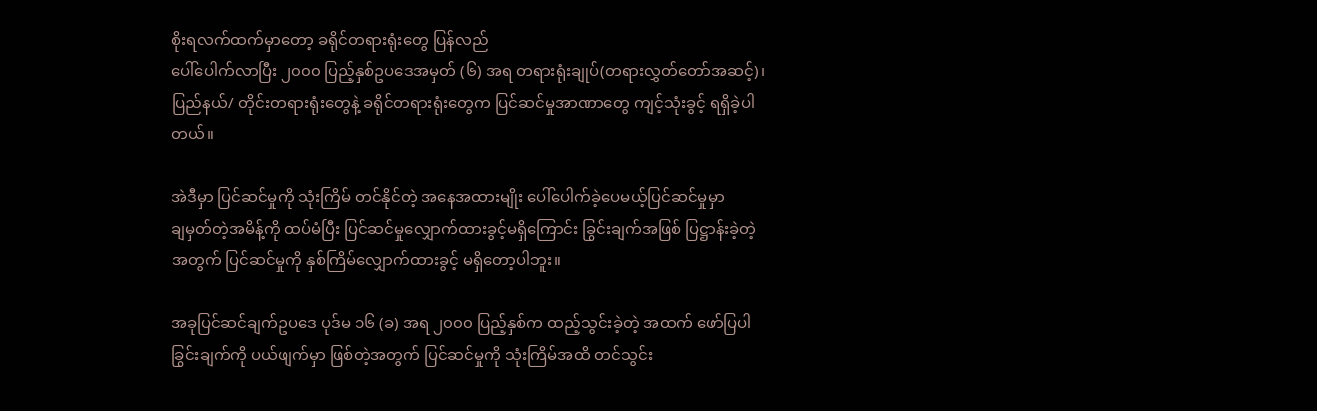စိုးရလက်ထက်မှာတော့ ခရိုင်တရားရုံးတွေ ပြန်လည်
ပေါ်ပေါက်လာပြီး ၂၀၀၀ ပြည့်နှစ်ဥပဒေအမှတ် (၆) အရ တရားရုံးချုပ်(တရားလွှတ်တော်အဆင့်)၊
ပြည်နယ်/ တိုင်းတရားရုံးတွေနဲ့ ခရိုင်တရားရုံးတွေက ပြင်ဆင်မှုအာဏာတွေ ကျင့်သုံးခွင့် ရရှိခဲ့ပါ
တယ်။

အဲဒီမှာ ပြင်ဆင်မှုကို သုံးကြိမ် တင်နိုင်တဲ့ အနေအထားမျိုး ပေါ်ပေါက်ခဲ့ပေမယ့်ပြင်ဆင်မှုမှာ
ချမှတ်တဲ့အမိန့်ကို ထပ်မံပြီး ပြင်ဆင်မှုလျှောက်ထားခွင့်မရှိကြောင်း ခြွင်းချက်အဖြစ် ပြဋ္ဌာန်းခဲ့တဲ့
အတွက် ပြင်ဆင်မှုကို နှစ်ကြိမ်လျှောက်ထားခွင့် မရှိတော့ပါဘူး။

အခုပြင်ဆင်ချက်ဥပဒေ ပုဒ်မ ၁၆ (ခ) အရ ၂၀၀၀ ပြည့်နှစ်က ထည့်သွင်းခဲ့တဲ့ အထက် ဖော်ပြပါ
ခြွင်းချက်ကို ပယ်ဖျက်မှာ ဖြစ်တဲ့အတွက် ပြင်ဆင်မှုကို သုံးကြိမ်အထိ တင်သွင်း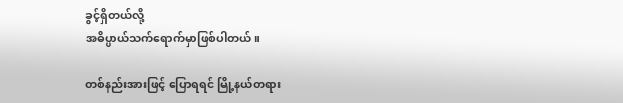ခွင့်ရှိတယ်လို့
အဓိပ္ပာယ်သက်ရောက်မှာဖြစ်ပါတယ်။

တစ်နည်းအားဖြင့် ပြောရရင် မြို့နယ်တရား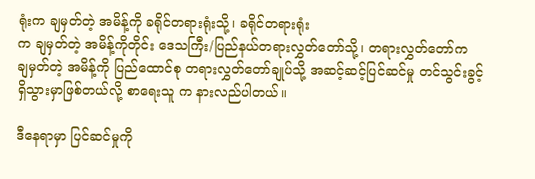ရုံးက ချမှတ်တဲ့ အမိန့်ကို ခရိုင်တရားရုံးသို့၊ ခရိုင်တရားရုံး
က ချမှတ်တဲ့ အမိန့်ကိုတိုင်း ဒေသကြီး/ပြည်နယ်တရားလွှတ်တော်သို့၊ တရားလွှတ်တော်က
ချမှတ်တဲ့ အမိန့်ကို ပြည်ထောင်စု တရားလွှတ်တော်ချုပ်သို့ အဆင့်ဆင့်ပြင်ဆင်မှု တင်သွင်းခွင့်
ရှိသွားမှာဖြစ်တယ်လို့ စာရေးသူ က နားလည်ပါတယ်။

ဒီနေရာမှာ ပြင်ဆင်မှုကို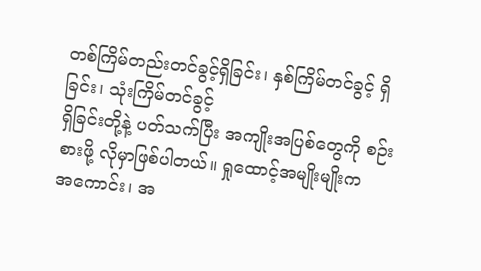တစ်ကြိမ်တည်းတင်ခွင့်ရှိခြင်း၊ နှစ်ကြိမ်တင်ခွင့် ရှိခြင်း၊ သုံးကြိမ်တင်ခွင့်
ရှိခြင်းတို့နဲ့ ပတ်သက်ပြီး အကျိုးအပြစ်တွေကို စဉ်းစားဖို့ လိုမှာဖြစ်ပါတယ်။ ရှုထောင့်အမျိုးမျိုးက
အကောင်း၊ အ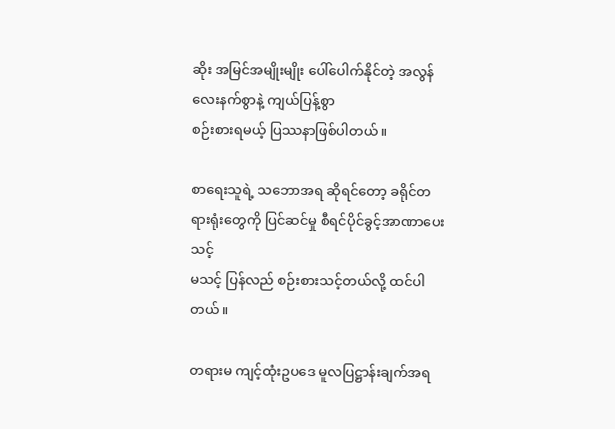ဆိုး အမြင်အမျိုးမျိုး ပေါ်ပေါက်နိုင်တဲ့ အလွန်လေးနက်စွာနဲ့ ကျယ်ပြန့်စွာ
စဉ်းစားရမယ့် ပြဿနာဖြစ်ပါတယ်။

စာရေးသူရဲ့ သဘောအရ ဆိုရင်တော့ ခရိုင်တရားရုံးတွေကို ပြင်ဆင်မှု စီရင်ပိုင်ခွင့်အာဏာပေးသင့်
မသင့် ပြန်လည် စဉ်းစားသင့်တယ်လို့ ထင်ပါတယ်။

တရားမ ကျင့်ထုံးဥပဒေ မူလပြဋ္ဌာန်းချက်အရ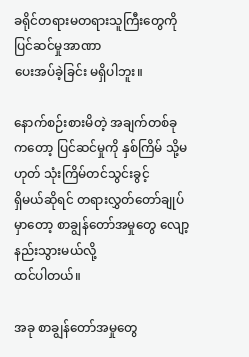ခရိုင်တရားမတရားသူကြီးတွေကို ပြင်ဆင်မှုအာဏာ
ပေးအပ်ခဲ့ခြင်း မရှိပါဘူး။

နောက်စဉ်းစားမိတဲ့ အချက်တစ်ခုကတော့ ပြင်ဆင်မှုကို နှစ်ကြိမ် သို့မဟုတ် သုံးကြိမ်တင်သွင်းခွင့်
ရှိမယ်ဆိုရင် တရားလွှတ်တော်ချုပ်မှာတော့ စာချွန်တော်အမှုတွေ လျော့နည်းသွားမယ်လို့
ထင်ပါတယ်။

အခု စာချွန်တော်အမှုတွေ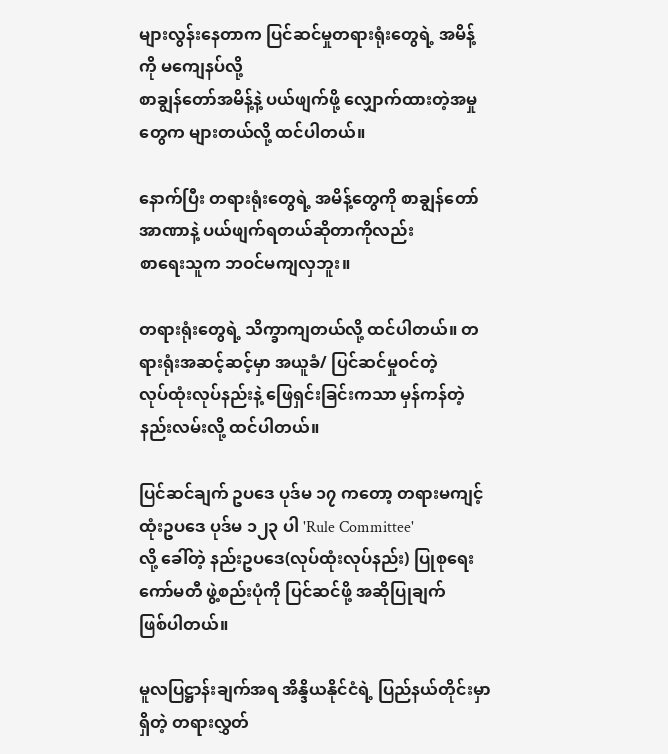များလွန်းနေတာက ပြင်ဆင်မှုတရားရုံးတွေရဲ့ အမိန့်ကို မကျေနပ်လို့
စာချွန်တော်အမိန့်နဲ့ ပယ်ဖျက်ဖို့ လျှောက်ထားတဲ့အမှုတွေက များတယ်လို့ ထင်ပါတယ်။

နောက်ပြီး တရားရုံးတွေရဲ့ အမိန့်တွေကို စာချွန်တော်အာဏာနဲ့ ပယ်ဖျက်ရတယ်ဆိုတာကိုလည်း
စာရေးသူက ဘဝင်မကျလှဘူး။

တရားရုံးတွေရဲ့ သိက္ခာကျတယ်လို့ ထင်ပါတယ်။ တရားရုံးအဆင့်ဆင့်မှာ အယူခံ/ ပြင်ဆင်မှုဝင်တဲ့
လုပ်ထုံးလုပ်နည်းနဲ့ ဖြေရှင်းခြင်းကသာ မှန်ကန်တဲ့ နည်းလမ်းလို့ ထင်ပါတယ်။

ပြင်ဆင်ချက် ဥပဒေ ပုဒ်မ ၁၇ ကတော့ တရားမကျင့်ထုံးဥပဒေ ပုဒ်မ ၁၂၃ ပါ 'Rule Committee'
လို့ ခေါ်တဲ့ နည်းဥပဒေ(လုပ်ထုံးလုပ်နည်း) ပြုစုရေးကော်မတီ ဖွဲ့စည်းပုံကို ပြင်ဆင်ဖို့ အဆိုပြုချက်
ဖြစ်ပါတယ်။

မူလပြဋ္ဌာန်းချက်အရ အိန္ဒိယနိုင်ငံရဲ့ ပြည်နယ်တိုင်းမှာရှိတဲ့ တရားလွှတ်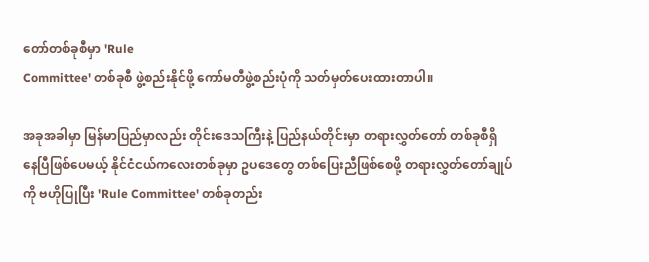တော်တစ်ခုစီမှာ 'Rule
Committee' တစ်ခုစီ ဖွဲ့စည်းနိုင်ဖို့ ကော်မတီဖွဲ့စည်းပုံကို သတ်မှတ်ပေးထားတာပါ။

အခုအခါမှာ မြန်မာပြည်မှာလည်း တိုင်းဒေသကြီးနဲ့ ပြည်နယ်တိုင်းမှာ တရားလွှတ်တော် တစ်ခုစီရှိ
နေပြီဖြစ်ပေမယ့် နိုင်ငံငယ်ကလေးတစ်ခုမှာ ဥပဒေတွေ တစ်ပြေးညီဖြစ်စေဖို့ တရားလွှတ်တော်ချုပ်
ကို ဗဟိုပြုပြီး 'Rule Committee' တစ်ခုတည်း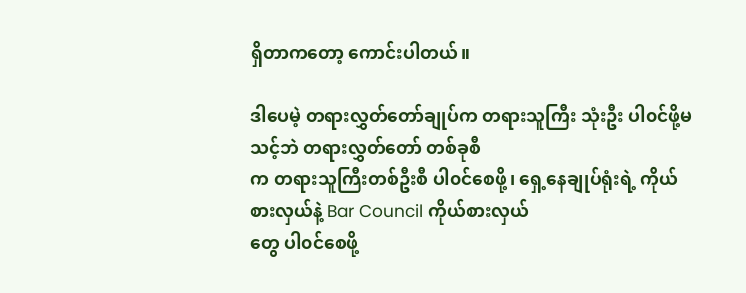ရှိတာကတော့ ကောင်းပါတယ်။

ဒါပေမဲ့ တရားလွှတ်တော်ချုပ်က တရားသူကြီး သုံးဦး ပါ၀င်ဖို့မသင့်ဘဲ တရားလွှတ်တော် တစ်ခုစီ
က တရားသူကြီးတစ်ဦးစီ ပါ၀င်စေဖို့၊ ရှေ့နေချုပ်ရုံးရဲ့ ကိုယ်စားလှယ်နဲ့ Bar Council ကိုယ်စားလှယ်
တွေ ပါ၀င်စေဖို့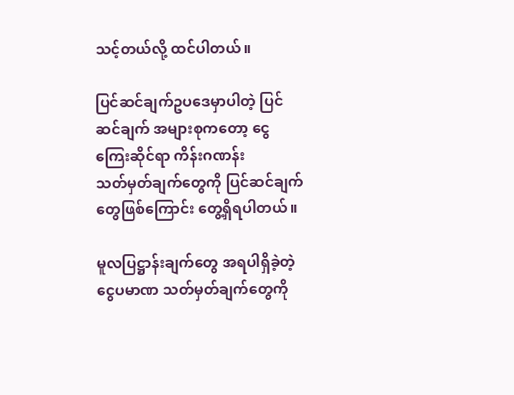သင့်တယ်လို့ ထင်ပါတယ်။

ပြင်ဆင်ချက်ဥပဒေမှာပါတဲ့ ပြင်ဆင်ချက် အများစုကတော့ ငွေကြေးဆိုင်ရာ ကိန်းဂဏန်း
သတ်မှတ်ချက်တွေကို ပြင်ဆင်ချက်တွေဖြစ်ကြောင်း တွေ့ရှိရပါတယ်။

မူလပြဋ္ဌာန်းချက်တွေ အရပါရှိခဲ့တဲ့ ငွေပမာဏ သတ်မှတ်ချက်တွေကို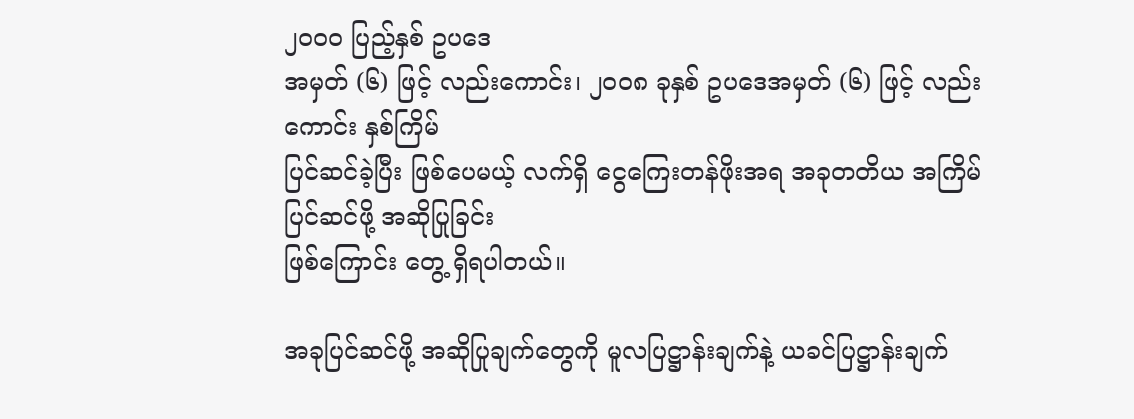၂၀၀၀ ပြည့်နှစ် ဥပဒေ
အမှတ် (၆) ဖြင့် လည်းကောင်း၊ ၂၀၀၈ ခုနှစ် ဥပဒေအမှတ် (၆) ဖြင့် လည်းကောင်း နှစ်ကြိမ်
ပြင်ဆင်ခဲ့ပြီး ဖြစ်ပေမယ့် လက်ရှိ ငွေကြေးတန်ဖိုးအရ အခုတတိယ အကြိမ်ပြင်ဆင်ဖို့ အဆိုပြုခြင်း
ဖြစ်ကြောင်း တွေ့ ရှိရပါတယ်။

အခုပြင်ဆင်ဖို့ အဆိုပြုချက်တွေကို မူလပြဋ္ဌာန်းချက်နဲ့ ယခင်ပြဋ္ဌာန်းချက်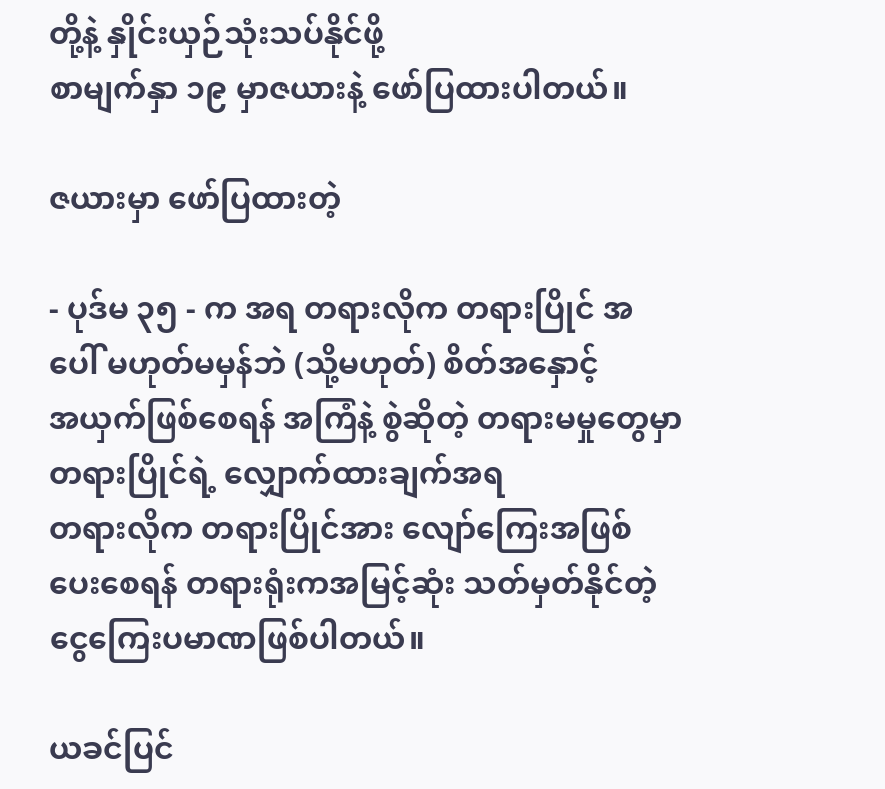တို့နဲ့ နှိုင်းယှဉ်သုံးသပ်နိုင်ဖို့
စာမျက်နှာ ၁၉ မှာဇယားနဲ့ ဖော်ပြထားပါတယ်။

ဇယားမှာ ဖော်ပြထားတဲ့

- ပုဒ်မ ၃၅ - က အရ တရားလိုက တရားပြိုင် အပေါ် မဟုတ်မမှန်ဘဲ (သို့မဟုတ်) စိတ်အနှောင့်
အယှက်ဖြစ်စေရန် အကြံနဲ့ စွဲဆိုတဲ့ တရားမမှုတွေမှာ တရားပြိုင်ရဲ့ လျှောက်ထားချက်အရ
တရားလိုက တရားပြိုင်အား လျော်ကြေးအဖြစ်ပေးစေရန် တရားရုံးကအမြင့်ဆုံး သတ်မှတ်နိုင်တဲ့
ငွေကြေးပမာဏဖြစ်ပါတယ်။

ယခင်ပြင်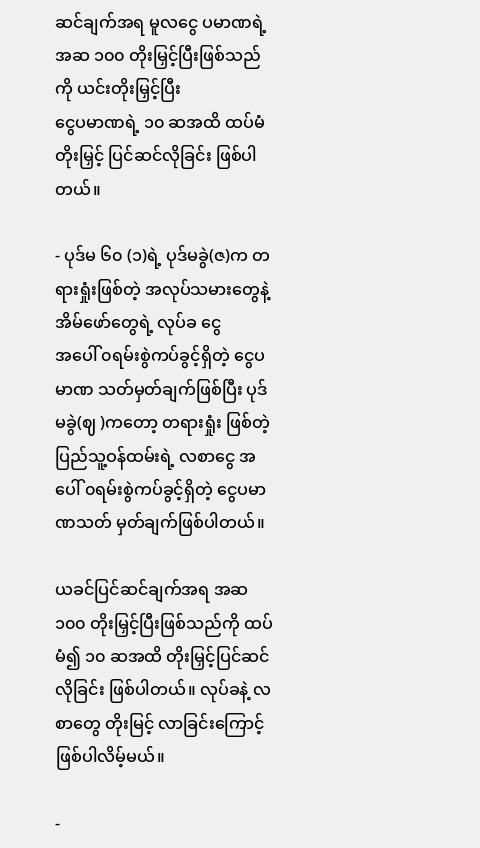ဆင်ချက်အရ မူလငွေ ပမာဏရဲ့ အဆ ၁၀၀ တိုးမြှင့်ပြီးဖြစ်သည်ကို ယင်းတိုးမြှင့်ပြီး
ငွေပမာဏရဲ့ ၁၀ ဆအထိ ထပ်မံ တိုးမြှင့် ပြင်ဆင်လိုခြင်း ဖြစ်ပါတယ်။

- ပုဒ်မ ၆၀ (၁)ရဲ့ ပုဒ်မခွဲ(ဇ)က တရားရှုံးဖြစ်တဲ့ အလုပ်သမားတွေနဲ့ အိမ်ဖော်တွေရဲ့ လုပ်ခ ငွေ
အပေါ် ၀ရမ်းစွဲကပ်ခွင့်ရှိတဲ့ ငွေပမာဏ သတ်မှတ်ချက်ဖြစ်ပြီး ပုဒ်မခွဲ(ဈ )ကတော့ တရားရှုံး ဖြစ်တဲ့
ပြည်သူ့ဝန်ထမ်းရဲ့ လစာငွေ အပေါ် ၀ရမ်းစွဲကပ်ခွင့်ရှိတဲ့ ငွေပမာဏသတ် မှတ်ချက်ဖြစ်ပါတယ်။

ယခင်ပြင်ဆင်ချက်အရ အဆ ၁၀၀ တိုးမြှင့်ပြီးဖြစ်သည်ကို ထပ်မံ၍ ၁၀ ဆအထိ တိုးမြှင့်ပြင်ဆင်
လိုခြင်း ဖြစ်ပါတယ်။ လုပ်ခနဲ့ လစာတွေ တိုးမြင့် လာခြင်းကြောင့် ဖြစ်ပါလိမ့်မယ်။

-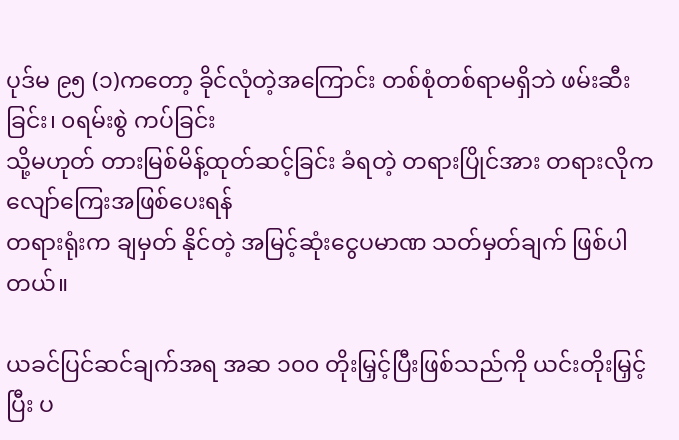ပုဒ်မ ၉၅ (၁)ကတော့ ခိုင်လုံတဲ့အကြောင်း တစ်စုံတစ်ရာမရှိဘဲ ဖမ်းဆီးခြင်း၊ ၀ရမ်းစွဲ ကပ်ခြင်း
သို့မဟုတ် တားမြစ်မိန့်ထုတ်ဆင့်ခြင်း ခံရတဲ့ တရားပြိုင်အား တရားလိုက လျော်ကြေးအဖြစ်ပေးရန်
တရားရုံးက ချမှတ် နိုင်တဲ့ အမြင့်ဆုံးငွေပမာဏ သတ်မှတ်ချက် ဖြစ်ပါတယ်။

ယခင်ပြင်ဆင်ချက်အရ အဆ ၁၀၀ တိုးမြှင့်ပြီးဖြစ်သည်ကို ယင်းတိုးမြှင့် ပြီး ပ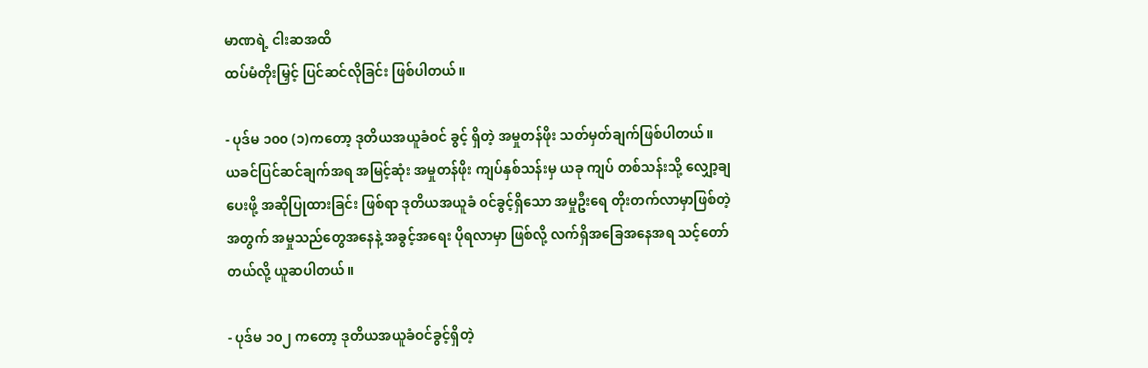မာဏရဲ့ ငါးဆအထိ
ထပ်မံတိုးမြှင့် ပြင်ဆင်လိုခြင်း ဖြစ်ပါတယ်။

- ပုဒ်မ ၁၀၀ (၁)ကတော့ ဒုတိယအယူခံဝင် ခွင့် ရှိတဲ့ အမှုတန်ဖိုး သတ်မှတ်ချက်ဖြစ်ပါတယ်။
ယခင်ပြင်ဆင်ချက်အရ အမြင့်ဆုံး အမှုတန်ဖိုး ကျပ်နှစ်သန်းမှ ယခု ကျပ် တစ်သန်းသို့ လျှော့ချ
ပေးဖို့ အဆိုပြုထားခြင်း ဖြစ်ရာ ဒုတိယအယူခံ ၀င်ခွင့်ရှိသော အမှုဦးရေ တိုးတက်လာမှာဖြစ်တဲ့
အတွက် အမှုသည်တွေအနေနဲ့ အခွင့်အရေး ပိုရလာမှာ ဖြစ်လို့ လက်ရှိအခြေအနေအရ သင့်တော်
တယ်လို့ ယူဆပါတယ်။

- ပုဒ်မ ၁၀၂ ကတော့ ဒုတိယအယူခံဝင်ခွင့်ရှိတဲ့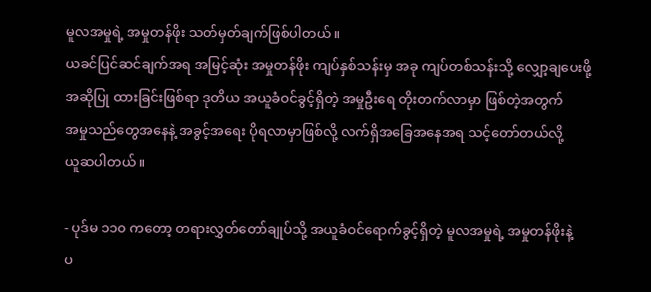မူလအမှုရဲ့ အမှုတန်ဖိုး သတ်မှတ်ချက်ဖြစ်ပါတယ်။
ယခင်ပြင်ဆင်ချက်အရ အမြင့်ဆုံး အမှုတန်ဖိုး ကျပ်နှစ်သန်းမှ အခု ကျပ်တစ်သန်းသို့ လျှော့ချပေးဖို့
အဆိုပြု ထားခြင်းဖြစ်ရာ ဒုတိယ အယူခံဝင်ခွင့်ရှိတဲ့ အမှုဦးရေ တိုးတက်လာမှာ ဖြစ်တဲ့အတွက်
အမှုသည်တွေအနေနဲ့ အခွင့်အရေး ပိုရလာမှာဖြစ်လို့ လက်ရှိအခြေအနေအရ သင့်တော်တယ်လို့
ယူဆပါတယ်။

- ပုဒ်မ ၁၁၀ ကတော့ တရားလွှတ်တော်ချုပ်သို့ အယူခံဝင်ရောက်ခွင့်ရှိတဲ့ မူလအမှုရဲ့ အမှုတန်ဖိုးနဲ့
ပ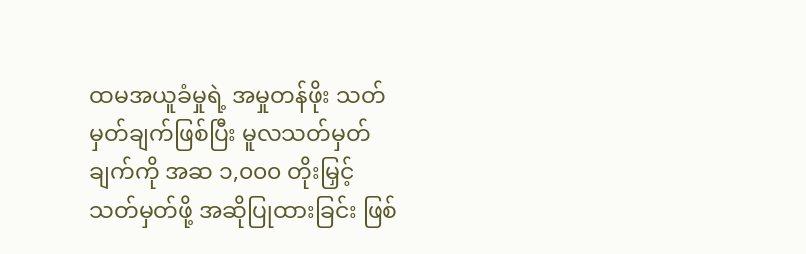ထမအယူခံမှုရဲ့ အမှုတန်ဖိုး သတ်မှတ်ချက်ဖြစ်ပြီး မူလသတ်မှတ်ချက်ကို အဆ ၁,၀၀၀ တိုးမြှင့်
သတ်မှတ်ဖို့ အဆိုပြုထားခြင်း ဖြစ်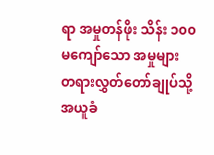ရာ အမှုတန်ဖိုး သိန်း ၁၀၀ မကျော်သော အမှုများ
တရားလွှတ်တော်ချုပ်သို့ အယူခံ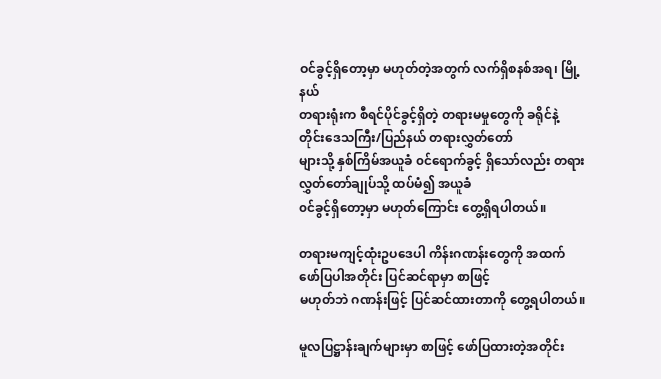ဝင်ခွင့်ရှိတော့မှာ မဟုတ်တဲ့အတွက် လက်ရှိစနစ်အရ၊ မြို့နယ်
တရားရုံးက စီရင်ပိုင်ခွင့်ရှိတဲ့ တရားမမှုတွေကို ခရိုင်နဲ့ တိုင်းဒေသကြီး/ပြည်နယ် တရားလွှတ်တော်
များသို့ နှစ်ကြိမ်အယူခံ ၀င်ရောက်ခွင့် ရှိသော်လည်း တရားလွှတ်တော်ချုပ်သို့ ထပ်မံ၍ အယူခံ
၀င်ခွင့်ရှိတော့မှာ မဟုတ်ကြောင်း တွေ့ရှိရပါတယ်။

တရားမကျင့်ထုံးဥပဒေပါ ကိန်းဂဏန်းတွေကို အထက်ဖော်ပြပါအတိုင်း ပြင်ဆင်ရာမှာ စာဖြင့်
မဟုတ်ဘဲ ဂဏန်းဖြင့် ပြင်ဆင်ထားတာကို တွေ့ရပါတယ်။

မူလပြဋ္ဌာန်းချက်များမှာ စာဖြင့် ဖော်ပြထားတဲ့အတိုင်း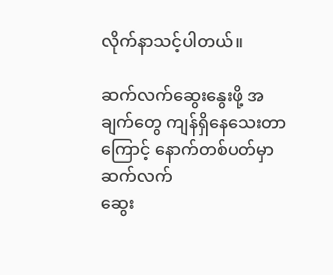လိုက်နာသင့်ပါတယ်။

ဆက်လက်ဆွေးနွေးဖို့ အချက်တွေ ကျန်ရှိနေသေးတာကြောင့် နောက်တစ်ပတ်မှာ ဆက်လက်
ဆွေး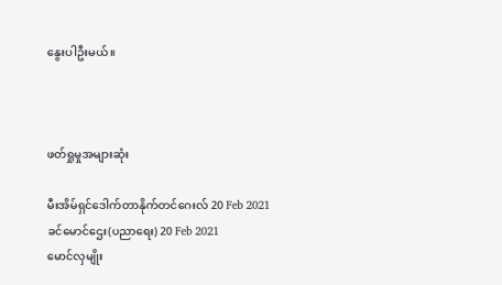နွေးပါဦးမယ်။



ဖတ်ရှုမှုအများဆုံး

မီးအိမ်ရှင်ဒေါက်တာနိုက်တင်ဂေးလ် 20 Feb 2021
ခင်မောင်ဌေး(ပညာရေး) 20 Feb 2021
မောင်လှမျိုး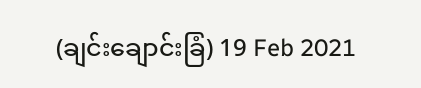(ချင်းချောင်းခြံ) 19 Feb 2021